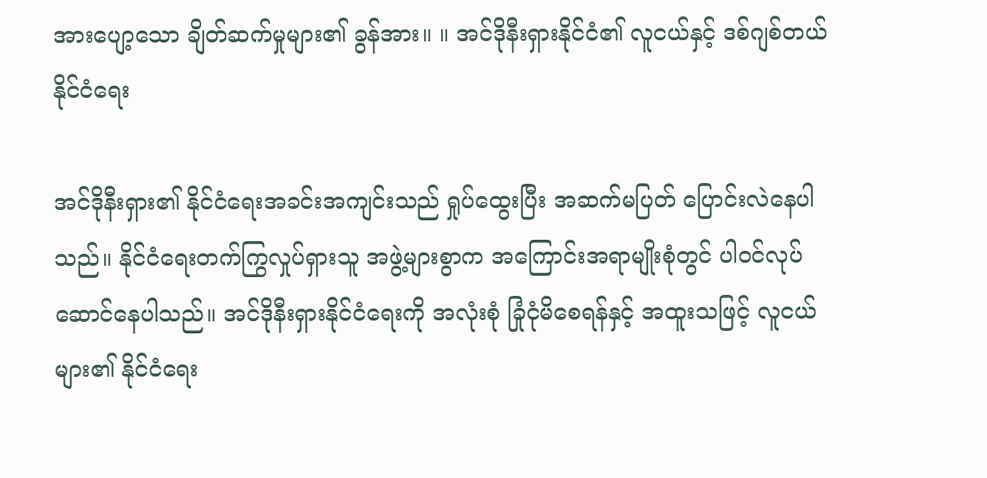အားပျော့သော ချိတ်ဆက်မှုများ၏ ခွန်အား။ ။ အင်ဒိုနီးရှားနိုင်ငံ၏ လူငယ်နှင့် ဒစ်ဂျစ်တယ် နိုင်ငံရေး

အင်ဒိုနီးရှား၏ နိုင်ငံရေးအခင်းအကျင်းသည် ရှုပ်ထွေးပြီး အဆက်မပြတ် ပြောင်းလဲနေပါသည်။ နိုင်ငံရေးတက်ကြွလှုပ်ရှားသူ အဖွဲ့များစွာက အကြောင်းအရာမျိုးစုံတွင် ပါဝင်လုပ်ဆောင်နေပါသည်။ အင်ဒိုနီးရှားနိုင်ငံရေးကို အလုံးစုံ ခြုံငုံမိစေရန်နှင့် အထူးသဖြင့် လူငယ်များ၏ နိုင်ငံရေး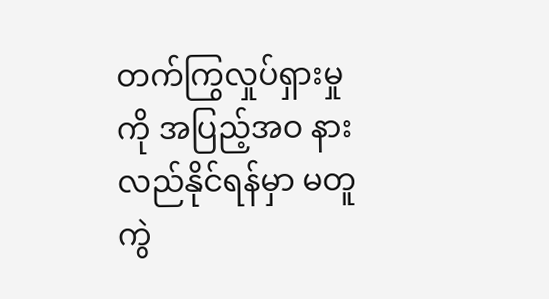တက်ကြွလှုပ်ရှားမှုကို အပြည့်အဝ နားလည်နိုင်ရန်မှာ မတူကွဲ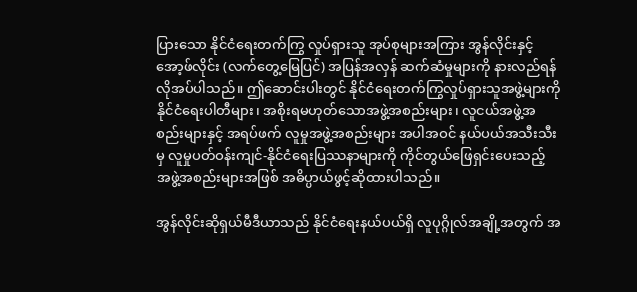ပြားသော နိုင်ငံရေးတက်ကြွ လှုပ်ရှားသူ အုပ်စုများအကြား အွန်လိုင်းနှင့် အော့ဖ်လိုင်း (လက်တွေ့မြေပြင်) အပြန်အလှန် ဆက်ဆံမှုများကို နားလည်ရန် လိုအပ်ပါသည်။ ဤဆောင်းပါးတွင် နိုင်ငံရေးတက်ကြွလှုပ်ရှားသူအဖွဲ့များကို နိုင်ငံရေးပါတီများ၊ အစိုးရမဟုတ်သောအဖွဲ့အစည်းများ၊ လူငယ်အဖွဲ့အစည်းများနှင့် အရပ်ဖက် လူမှုအဖွဲ့အစည်းများ အပါအဝင် နယ်ပယ်အသီးသီးမှ လူမှုပတ်ဝန်းကျင်-နိုင်ငံရေးပြဿနာများကို ကိုင်တွယ်ဖြေရှင်းပေးသည့် အဖွဲ့အစည်းများအဖြစ် အဓိပ္ပာယ်ဖွင့်ဆိုထားပါသည်။

အွန်လိုင်းဆိုရှယ်မီဒီယာသည် နိုင်ငံရေးနယ်ပယ်ရှိ လူပုဂ္ဂိုလ်အချို့အတွက် အ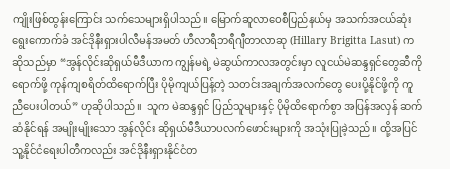ကျိုးဖြစ်ထွန်းကြောင်း သက်သေများရှိပါသည်။ မြောက်ဆူလာဝေစီပြည်နယ်မှ အသက်အငယ်ဆုံး ရွေးကောက်ခံ အင်ဒိုနီးရှားပါလီမန်အမတ် ဟီလာရီဘရီဂျီတာလာဆု (Hillary Brigitta Lasut) က ဆိုသည်မှာ “အွန်လိုင်းဆိုရှယ်မီဒီယာက ကျွန်မရဲ့ မဲဆွယ်ကာလအတွင်းမှာ လူငယ်မဲဆန္ဒရှင်တွေဆီကို ရောက်ဖို့ ကုန်ကျစရိတ်ထိရောက်ပြီး ပိုမိုကျယ်ပြန့်တဲ့ သတင်းအချက်အလက်တွေ ပေးပို့နိုင်ဖို့ကို ကူညီပေးပါတယ်” ဟုဆိုပါသည်။  သူက မဲဆန္ဒရှင် ပြည်သူများနှင့် ပိုမိုထိရောက်စွာ အပြန်အလှန် ဆက်ဆံနိုင်ရန် အမျိုးမျိုးသော အွန်လိုင်း ဆိုရှယ်မီဒီယာပလက်ဖောင်းများကို အသုံးပြုခဲ့သည်။ ထို့အပြင် သူ့နိုင်ငံရေးပါတီကလည်း အင်ဒိုနီးရှားနိုင်ငံတ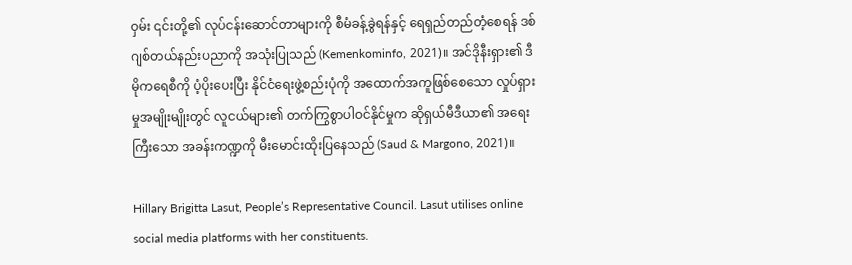ဝှမ်း ၎င်းတို့၏ လုပ်ငန်းဆောင်တာများကို စီမံခန့်ခွဲရန်နှင့် ရေရှည်တည်တံ့စေရန် ဒစ်ဂျစ်တယ်နည်းပညာကို အသုံးပြုသည် (Kemenkominfo, 2021)။ အင်ဒိုနီးရှား၏ ဒီမိုကရေစီကို ပံ့ပိုးပေးပြီး နိုင်ငံရေးဖွဲ့စည်းပုံကို အထောက်အကူဖြစ်စေသော လှုပ်ရှားမှုအမျိုးမျိုးတွင် လူငယ်များ၏ တက်ကြွစွာပါဝင်နိုင်မှုက ဆိုရှယ်မီဒီယာ၏ အရေးကြီးသော အခန်းကဏ္ဍကို မီးမောင်းထိုးပြနေသည် (Saud & Margono, 2021)။

Hillary Brigitta Lasut, People’s Representative Council. Lasut utilises online social media platforms with her constituents.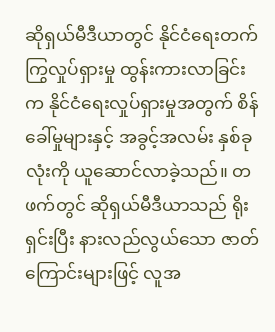ဆိုရှယ်မီဒီယာတွင် နိုင်ငံရေးတက်ကြွလှုပ်ရှားမှု ထွန်းကားလာခြင်းက နိုင်ငံရေးလှုပ်ရှားမှုအတွက် စိန်ခေါ်မှုများနှင့် အခွင့်အလမ်း နှစ်ခုလုံးကို ယူဆောင်လာခဲ့သည်။ တဖက်တွင် ဆိုရှယ်မီဒီယာသည် ရိုးရှင်းပြီး နားလည်လွယ်သော ဇာတ်ကြောင်းများဖြင့် လူအ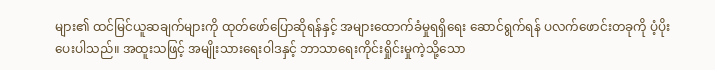များ၏ ထင်မြင်ယူဆချက်များကို ထုတ်ဖော်ပြောဆိုရန်နှင့် အများထောက်ခံမှုရရှိရေး ဆောင်ရွက်ရန် ပလက်ဖောင်းတခုကို ပံ့ပိုးပေးပါသည်။ အထူးသဖြင့် အမျိုးသားရေးဝါဒနှင့် ဘာသာရေးကိုင်းရှိုင်းမှုကဲ့သို့သော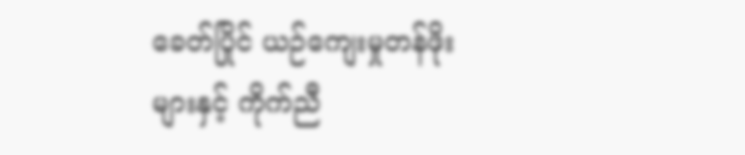ခေတ်ပြိုင် ယဉ်ကျေးမှုတန်ဖိုးများနှင့် ကိုက်ညီ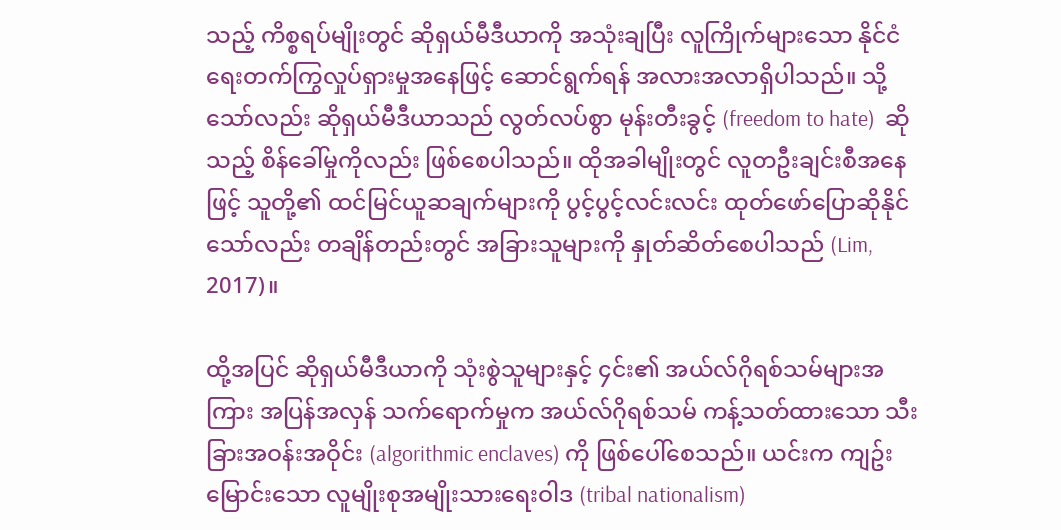သည့် ကိစ္စရပ်မျိုးတွင် ဆိုရှယ်မီဒီယာကို အသုံးချပြီး လူကြိုက်များသော နိုင်ငံရေးတက်ကြွလှုပ်ရှားမှုအနေဖြင့် ဆောင်ရွက်ရန် အလားအလာရှိပါသည်။ သို့သော်လည်း ဆိုရှယ်မီဒီယာသည် လွတ်လပ်စွာ မုန်းတီးခွင့် (freedom to hate)  ဆိုသည့် စိန်ခေါ်မှုကိုလည်း ဖြစ်စေပါသည်။ ထိုအခါမျိုးတွင် လူတဦးချင်းစီအနေဖြင့် သူတို့၏ ထင်မြင်ယူဆချက်များကို ပွင့်ပွင့်လင်းလင်း ထုတ်ဖော်ပြောဆိုနိုင်သော်လည်း တချိန်တည်းတွင် အခြားသူများကို နှုတ်ဆိတ်စေပါသည် (Lim, 2017)။

ထို့အပြင် ဆိုရှယ်မီဒီယာကို သုံးစွဲသူများနှင့် ၄င်း၏ အယ်လ်ဂိုရစ်သမ်များအကြား အပြန်အလှန် သက်ရောက်မှုက အယ်လ်ဂိုရစ်သမ် ကန့်သတ်ထားသော သီးခြားအဝန်းအဝိုင်း (algorithmic enclaves) ကို ဖြစ်ပေါ်စေသည်။ ယင်းက ကျဥ်းမြောင်းသော လူမျိုးစုအမျိုးသားရေးဝါဒ (tribal nationalism)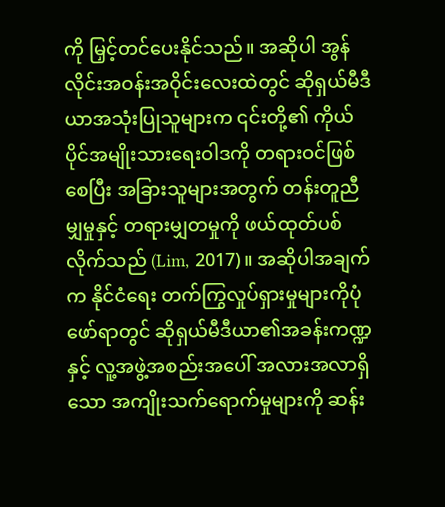ကို မြှင့်တင်ပေးနိုင်သည်။ အဆိုပါ အွန်လိုင်းအဝန်းအဝိုင်းလေးထဲတွင် ဆိုရှယ်မီဒီယာအသုံးပြုသူများက ၎င်းတို့၏ ကိုယ်ပိုင်အမျိုးသားရေးဝါဒကို တရားဝင်ဖြစ်စေပြီး အခြားသူများအတွက် တန်းတူညီမျှမှုနှင့် တရားမျှတမှုကို ဖယ်ထုတ်ပစ်လိုက်သည် (Lim, 2017)။ အဆိုပါအချက်က နိုင်ငံရေး တက်ကြွလှုပ်ရှားမှုများကိုပုံဖော်ရာတွင် ဆိုရှယ်မီဒီယာ၏အခန်းကဏ္ဍနှင့် လူ့အဖွဲ့အစည်းအပေါ် အလားအလာရှိသော အကျိုးသက်ရောက်မှုများကို ဆန်း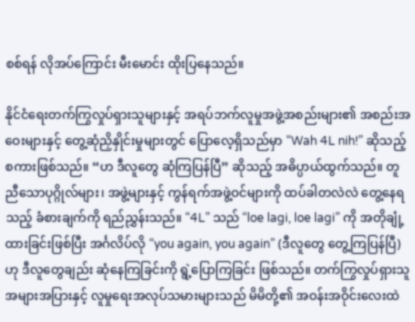စစ်ရန် လိုအပ်ကြောင်း မီးမောင်း ထိုးပြနေသည်။

နိုင်ငံရေးတက်ကြွလှုပ်ရှားသူများနှင့် အရပ်ဘက်လူမှုအဖွဲ့အစည်းများ၏ အစည်းအဝေးများနှင့် တွေ့ဆုံညှိနှိုင်းမှုများတွင် ပြောလေ့ရှိသည်မှာ “Wah 4L nih!” ဆိုသည့် စကားဖြစ်သည်။ “ဟ ဒီလူတွေ ဆုံကြပြန်ပြီ” ဆိုသည့် အဓိပ္ပာယ်ထွက်သည်။ တူညီသောပုဂ္ဂိုလ်များ၊ အဖွဲ့များနှင့် ကွန်ရက်အဖွဲ့ဝင်များကို ထပ်ခါတလဲလဲ တွေ့နေရသည့် ခံစားချက်ကို ရည်ညွှန်းသည်။ “4L” သည် “loe lagi, loe lagi” ကို အတိုချုံ့ထားခြင်းဖြစ်ပြီး အင်္ဂလိပ်လို “you again, you again” (ဒီလူတွေ တွေ့ကြပြန်ပြီ) ဟု ဒီလူတွေချည်း ဆုံနေကြခြင်းကို ရွဲ့ပြောကြခြင်း ဖြစ်သည်။ တက်ကြွလှုပ်ရှားသူ အများအပြားနှင့် လူမှုရေးအလုပ်သမားများသည် မိမိတို့၏ အဝန်းအဝိုင်းလေးထဲ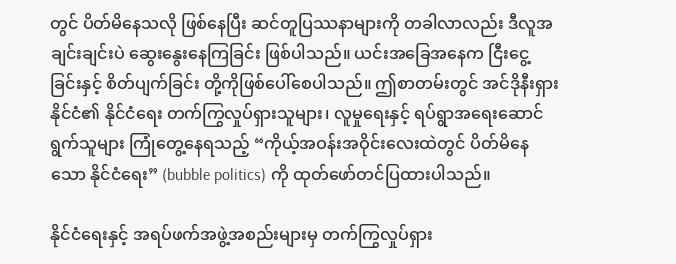တွင် ပိတ်မိနေသလို ဖြစ်နေပြီး ဆင်တူပြဿနာများကို တခါလာလည်း ဒီလူအချင်းချင်းပဲ ဆွေးနွေးနေကြခြင်း ဖြစ်ပါသည်။ ယင်းအခြေအနေက ငြီးငွေ့ခြင်းနှင့် စိတ်ပျက်ခြင်း တို့ကိုဖြစ်ပေါ်စေပါသည်။ ဤစာတမ်းတွင် အင်ဒိုနီးရှားနိုင်ငံ၏ နိုင်ငံရေး တက်ကြွလှုပ်ရှားသူများ၊ လူမှုရေးနှင့် ရပ်ရွာအရေးဆောင်ရွက်သူများ ကြုံတွေ့နေရသည့် “ကိုယ့်အဝန်းအဝိုင်းလေးထဲတွင် ပိတ်မိနေသော နိုင်ငံရေး” (bubble politics) ကို ထုတ်ဖော်တင်ပြထားပါသည်။

နိုင်ငံရေးနှင့် အရပ်ဖက်အဖွဲ့အစည်းများမှ တက်ကြွလှုပ်ရှား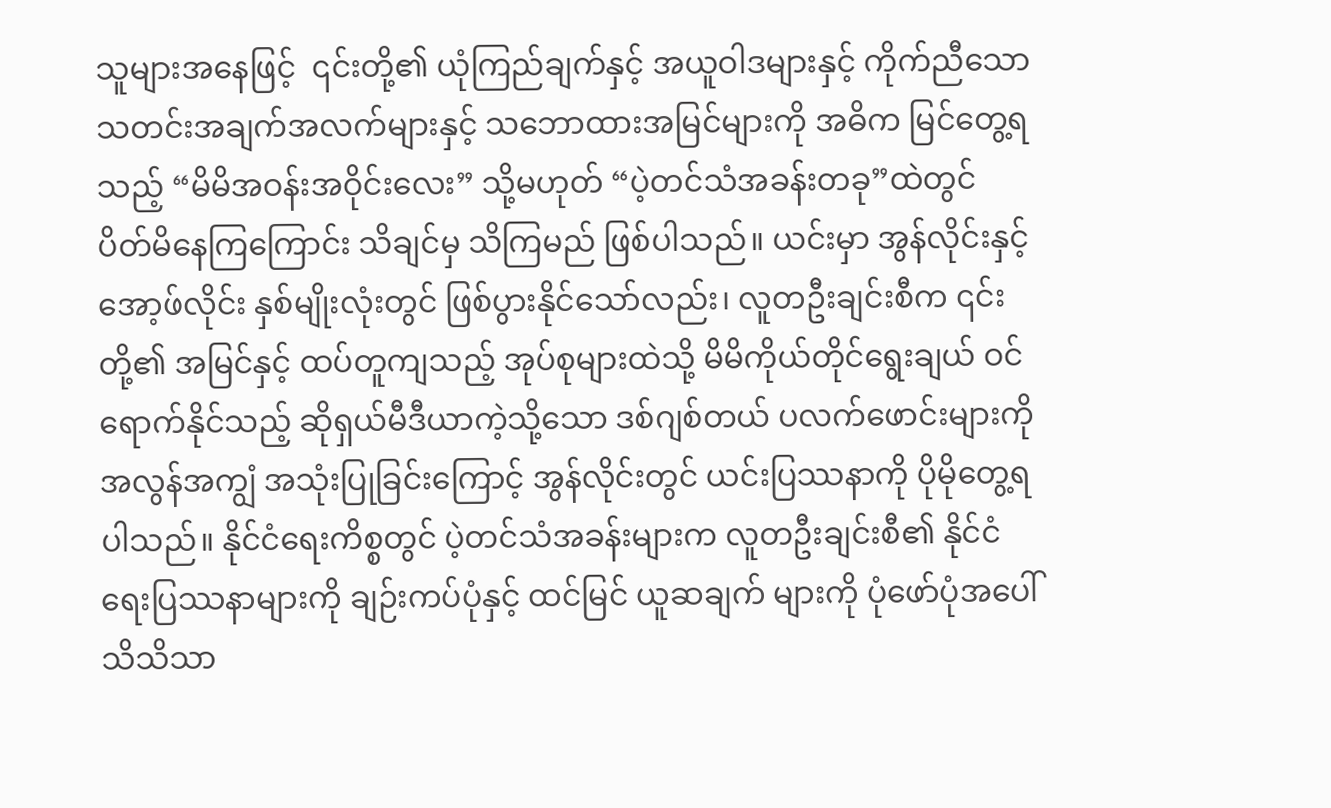သူများအနေဖြင့်  ၎င်းတို့၏ ယုံကြည်ချက်နှင့် အယူဝါဒများနှင့် ကိုက်ညီသော သတင်းအချက်အလက်များနှင့် သဘောထားအမြင်များကို အဓိက မြင်တွေ့ရသည့် “မိမိအဝန်းအဝိုင်းလေး” သို့မဟုတ် “ပဲ့တင်သံအခန်းတခု”ထဲတွင် ပိတ်မိနေကြကြောင်း သိချင်မှ သိကြမည် ဖြစ်ပါသည်။ ယင်းမှာ အွန်လိုင်းနှင့် အော့ဖ်လိုင်း နှစ်မျိုးလုံးတွင် ဖြစ်ပွားနိုင်သော်လည်း၊ လူတဦးချင်းစီက ၎င်းတို့၏ အမြင်နှင့် ထပ်တူကျသည့် အုပ်စုများထဲသို့ မိမိကိုယ်တိုင်ရွေးချယ် ဝင်ရောက်နိုင်သည့် ဆိုရှယ်မီဒီယာကဲ့သို့သော ဒစ်ဂျစ်တယ် ပလက်ဖောင်းများကို အလွန်အကျွံ အသုံးပြုခြင်းကြောင့် အွန်လိုင်းတွင် ယင်းပြဿနာကို ပိုမိုတွေ့ရပါသည်။ နိုင်ငံရေးကိစ္စတွင် ပဲ့တင်သံအခန်းများက လူတဦးချင်းစီ၏ နိုင်ငံရေးပြဿနာများကို ချဉ်းကပ်ပုံနှင့် ထင်မြင် ယူဆချက် များကို ပုံဖော်ပုံအပေါ် သိသိသာ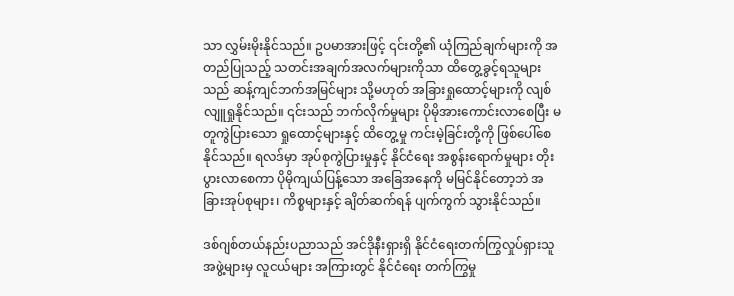သာ လွှမ်းမိုးနိုင်သည်။ ဥပမာအားဖြင့် ၎င်းတို့၏ ယုံကြည်ချက်များကို အတည်ပြုသည့် သတင်းအချက်အလက်များကိုသာ ထိတွေ့ခွင့်ရသူများသည် ဆန့်ကျင်ဘက်အမြင်များ သို့မဟုတ် အခြားရှုထောင့်များကို လျစ်လျူရှုနိုင်သည်။ ၎င်းသည် ဘက်လိုက်မှုများ ပိုမိုအားကောင်းလာစေပြီး မတူကွဲပြားသော ရှုထောင့်များနှင့် ထိတွေ့မှု ကင်းမဲ့ခြင်းတို့ကို ဖြစ်ပေါ်စေနိုင်သည်။ ရလဒ်မှာ အုပ်စုကွဲပြားမှုနှင့် နိုင်ငံရေး အစွန်းရောက်မှုများ တိုးပွားလာစေကာ ပိုမိုကျယ်ပြန့်သော အခြေအနေကို မမြင်နိုင်တော့ဘဲ အခြားအုပ်စုများ၊ ကိစ္စများနှင့် ချိတ်ဆက်ရန် ပျက်ကွက် သွားနိုင်သည်။

ဒစ်ဂျစ်တယ်နည်းပညာသည် အင်ဒိုနီးရှားရှိ နိုင်ငံရေးတက်ကြွလှုပ်ရှားသူအဖွဲ့များမှ လူငယ်များ အကြားတွင် နိုင်ငံရေး တက်ကြွမှု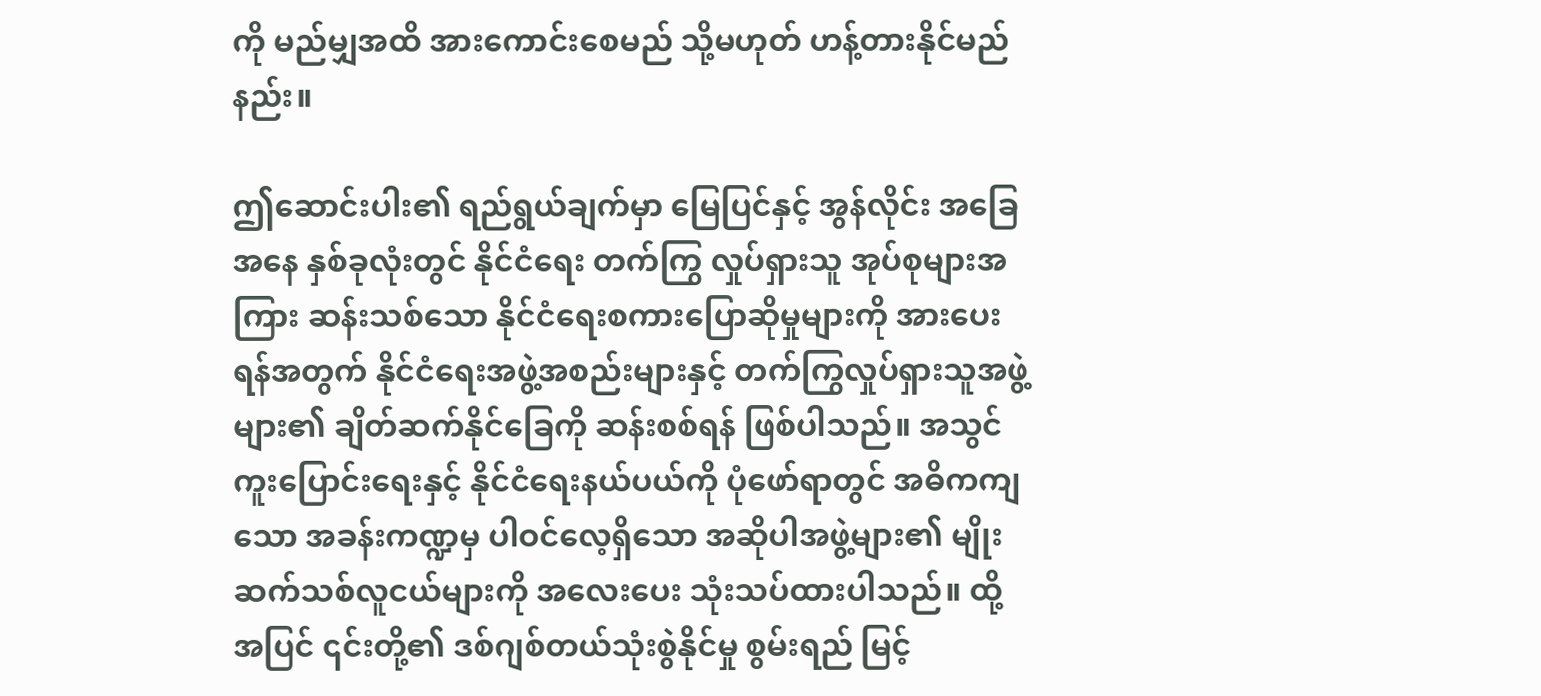ကို မည်မျှအထိ အားကောင်းစေမည် သို့မဟုတ် ဟန့်တားနိုင်မည်နည်း။

ဤဆောင်းပါး၏ ရည်ရွယ်ချက်မှာ မြေပြင်နှင့် အွန်လိုင်း အခြေအနေ နှစ်ခုလုံးတွင် နိုင်ငံရေး တက်ကြွ လှုပ်ရှားသူ အုပ်စုများအကြား ဆန်းသစ်သော နိုင်ငံရေးစကားပြောဆိုမှုများကို အားပေးရန်အတွက် နိုင်ငံရေးအဖွဲ့အစည်းများနှင့် တက်ကြွလှုပ်ရှားသူအဖွဲ့များ၏ ချိတ်ဆက်နိုင်ခြေကို ဆန်းစစ်ရန် ဖြစ်ပါသည်။ အသွင်ကူးပြောင်းရေးနှင့် နိုင်ငံရေးနယ်ပယ်ကို ပုံဖော်ရာတွင် အဓိကကျသော အခန်းကဏ္ဍမှ ပါဝင်လေ့ရှိသော အဆိုပါအဖွဲ့များ၏ မျိုးဆက်သစ်လူငယ်များကို အလေးပေး သုံးသပ်ထားပါသည်။ ထို့အပြင် ၎င်းတို့၏ ဒစ်ဂျစ်တယ်သုံးစွဲနိုင်မှု စွမ်းရည် မြင့်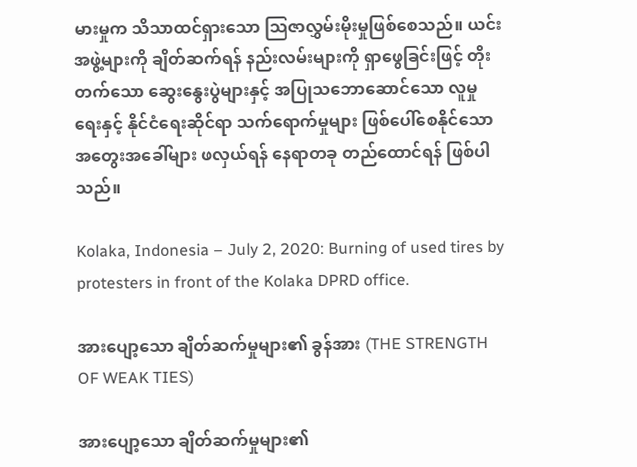မားမှုက သိသာထင်ရှားသော သြဇာလွှမ်းမိုးမှုဖြစ်စေသည်။ ယင်းအဖွဲ့များကို ချိတ်ဆက်ရန် နည်းလမ်းများကို ရှာဖွေခြင်းဖြင့် တိုးတက်သော ဆွေးနွေးပွဲများနှင့် အပြုသဘောဆောင်သော လူမှုရေးနှင့် နိုင်ငံရေးဆိုင်ရာ သက်ရောက်မှုများ ဖြစ်ပေါ်စေနိုင်သော အတွေးအခေါ်များ ဖလှယ်ရန် နေရာတခု တည်ထောင်ရန် ဖြစ်ပါသည်။

Kolaka, Indonesia – July 2, 2020: Burning of used tires by protesters in front of the Kolaka DPRD office.

အားပျော့သော ချိတ်ဆက်မှုများ၏ ခွန်အား (THE STRENGTH OF WEAK TIES)

အားပျော့သော ချိတ်ဆက်မှုများ၏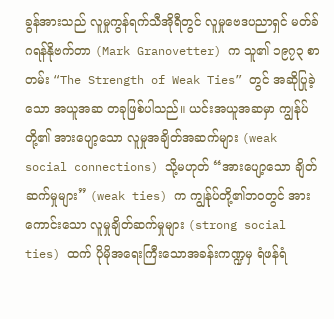ခွန်အားသည် လူမှုကွန်ရက်သီအိုရီတွင် လူမှုဗေဒပညာရှင် မတ်ခ် ဂရန်နိုဗက်တာ (Mark Granovetter) က သူ၏ ၁၉၇၃ စာတမ်း “The Strength of Weak Ties” တွင် အဆိုပြုခဲ့သော အယူအဆ တခုဖြစ်ပါသည်။ ယင်းအယူအဆမှာ ကျွန်ုပ်တို့၏ အားပျော့သော လူမှုအချိတ်အဆက်များ (weak social connections) သို့မဟုတ် “အားပျော့သော ချိတ်ဆက်မှုများ” (weak ties) က ကျွန်ုပ်တို့၏ဘဝတွင် အားကောင်းသော လူမှုချိတ်ဆက်မှုများ (strong social ties) ထက် ပိုမိုအရေးကြီးသောအခန်းကဏ္ဍမှ ရံဖန်ရံ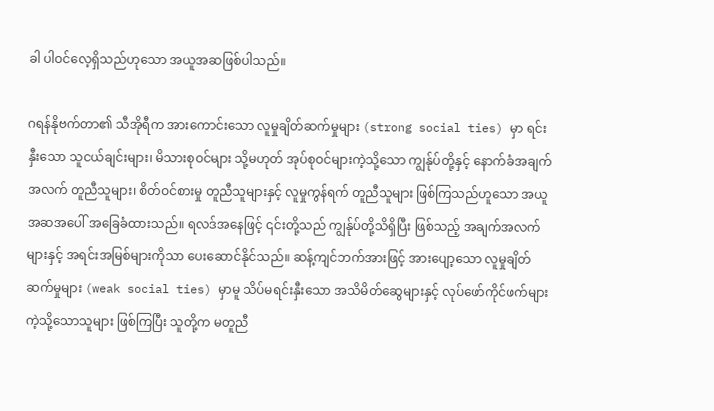ခါ ပါဝင်လေ့ရှိသည်ဟုသော အယူအဆဖြစ်ပါသည်။

ဂရန်နိုဗက်တာ၏ သီအိုရီက အားကောင်းသော လူမှုချိတ်ဆက်မှုများ (strong social ties) မှာ ရင်းနှီးသော သူငယ်ချင်းများ၊ မိသားစုဝင်များ သို့မဟုတ် အုပ်စုဝင်များကဲ့သို့သော ကျွန်ုပ်တို့နှင့် နောက်ခံအချက်အလက် တူညီသူများ၊ စိတ်ဝင်စားမှု တူညီသူများနှင့် လူမှုကွန်ရက် တူညီသူများ ဖြစ်ကြသည်ဟူသော အယူအဆအပေါ် အခြေခံထားသည်။ ရလဒ်အနေဖြင့် ၎င်းတို့သည် ကျွန်ုပ်တို့သိရှိပြီး ဖြစ်သည့် အချက်အလက်များနှင့် အရင်းအမြစ်များကိုသာ ပေးဆောင်နိုင်သည်။ ဆန့်ကျင်ဘက်အားဖြင့် အားပျော့သော လူမှုချိတ်ဆက်မှုများ (weak social ties) မှာမူ သိပ်မရင်းနှီးသော အသိမိတ်ဆွေများနှင့် လုပ်ဖော်ကိုင်ဖက်များကဲ့သို့သောသူများ ဖြစ်ကြပြီး သူတို့က မတူညီ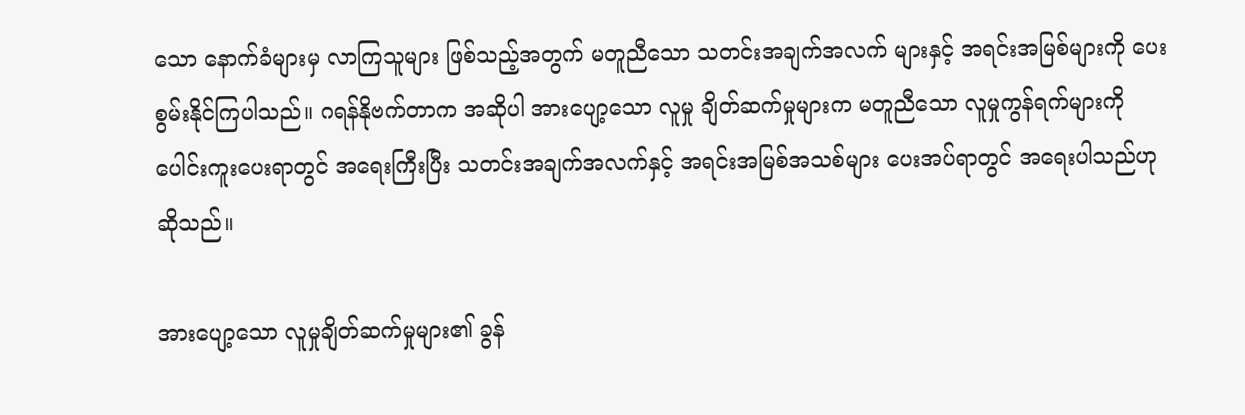သော နောက်ခံများမှ လာကြသူများ ဖြစ်သည့်အတွက် မတူညီသော သတင်းအချက်အလက် များနှင့် အရင်းအမြစ်များကို ပေးစွမ်းနိုင်ကြပါသည်။ ဂရန်နိုဗက်တာက အဆိုပါ အားပျော့သော လူမှု ချိတ်ဆက်မှုများက မတူညီသော လူမှုကွန်ရက်များကို ပေါင်းကူးပေးရာတွင် အရေးကြီးပြီး သတင်းအချက်အလက်နှင့် အရင်းအမြစ်အသစ်များ ပေးအပ်ရာတွင် အရေးပါသည်ဟု ဆိုသည်။

အားပျော့သော လူမှုချိတ်ဆက်မှုများ၏ ခွန်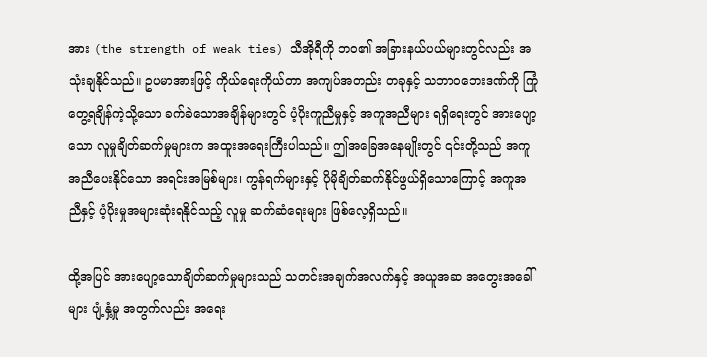အား (the strength of weak ties) သီအိုရီကို ဘဝ၏ အခြားနယ်ပယ်များတွင်လည်း အသုံးချနိုင်သည်။ ဥပမာအားဖြင့် ကိုယ်ရေးကိုယ်တာ အကျပ်အတည်း တခုနှင့် သဘာဝဘေးဒဏ်ကို ကြုံတွေ့ရချိန်ကဲ့သို့သော ခက်ခဲသောအချိန်များတွင် ပံ့ပိုးကူညီမှုနှင့် အကူအညီများ ရရှိရေးတွင် အားပျော့သော လူမှုချိတ်ဆက်မှုများက အထူးအရေးကြီးပါသည်။ ဤအခြေအနေမျိုးတွင် ၎င်းတို့သည် အကူအညီပေးနိုင်သော အရင်းအမြစ်များ၊ ကွန်ရက်များနှင့် ပိုမိုချိတ်ဆက်နိုင်ဖွယ်ရှိသောကြောင့် အကူအညီနှင့် ပံ့ပိုးမှုအများဆုံးရနိုင်သည့် လူမှု ဆက်ဆံရေးများ ဖြစ်လေ့ရှိသည်။

ထို့အပြင် အားပျော့သောချိတ်ဆက်မှုများသည် သတင်းအချက်အလက်နှင့် အယူအဆ အတွေးအခေါ်များ ပျံ့နှံ့မှု အတွက်လည်း အရေး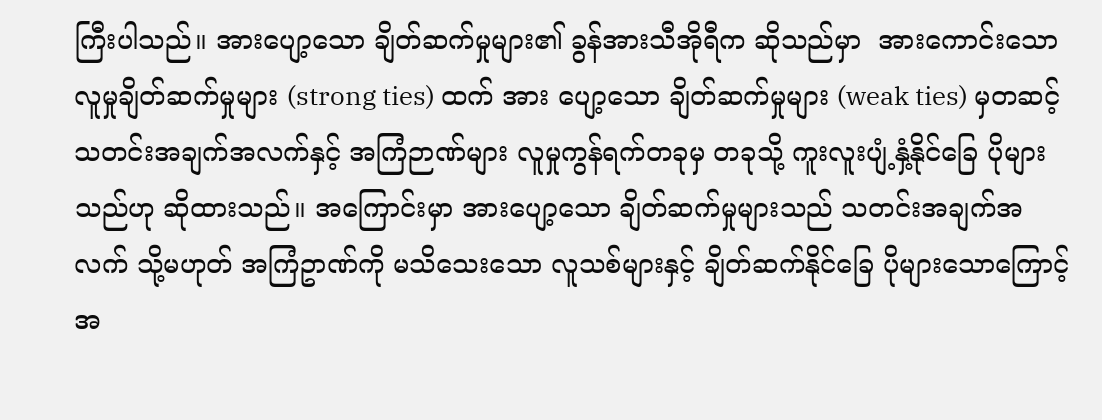ကြီးပါသည်။ အားပျော့သော ချိတ်ဆက်မှုများ၏ ခွန်အားသီအိုရီက ဆိုသည်မှာ  အားကောင်းသော လူမှုချိတ်ဆက်မှုများ (strong ties) ထက် အား ပျော့သော ချိတ်ဆက်မှုများ (weak ties) မှတဆင့် သတင်းအချက်အလက်နှင့် အကြံဉာဏ်များ လူမှုကွန်ရက်တခုမှ တခုသို့ ကူးလူးပျံ့နှံ့နိုင်ခြေ ပိုများသည်ဟု ဆိုထားသည်။ အကြောင်းမှာ အားပျော့သော ချိတ်ဆက်မှုများသည် သတင်းအချက်အလက် သို့မဟုတ် အကြံဥာဏ်ကို မသိသေးသော လူသစ်များနှင့် ချိတ်ဆက်နိုင်ခြေ ပိုများသောကြောင့် အ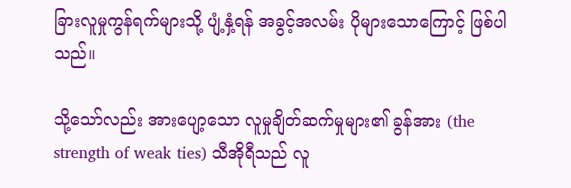ခြားလူမှုကွန်ရက်များသို့ ပျံ့နှံ့ရန် အခွင့်အလမ်း ပိုများသောကြောင့် ဖြစ်ပါသည်။

သို့သော်လည်း အားပျော့သော လူမှုချိတ်ဆက်မှုများ၏ ခွန်အား (the strength of weak ties) သီအိုရီသည် လူ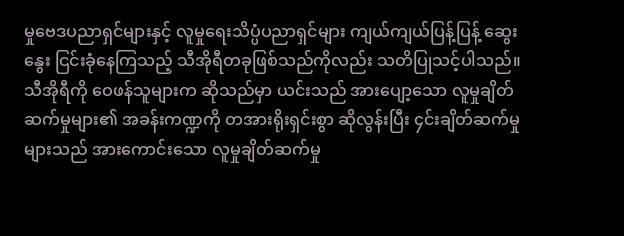မှုဗေဒပညာရှင်များနှင့် လူမှုရေးသိပ္ပံပညာရှင်များ ကျယ်ကျယ်ပြန့်ပြန့် ဆွေးနွေး ငြင်းခုံနေကြသည့် သီအိုရီတခုဖြစ်သည်ကိုလည်း သတိပြုသင့်ပါသည်။ သီအိုရီကို ဝေဖန်သူများက ဆိုသည်မှာ ယင်းသည် အားပျော့သော လူမှုချိတ်ဆက်မှုများ၏ အခန်းကဏ္ဍကို တအားရိုးရှင်းစွာ ဆိုလွန်းပြီး ၄င်းချိတ်ဆက်မှုများသည် အားကောင်းသော လူမှုချိတ်ဆက်မှု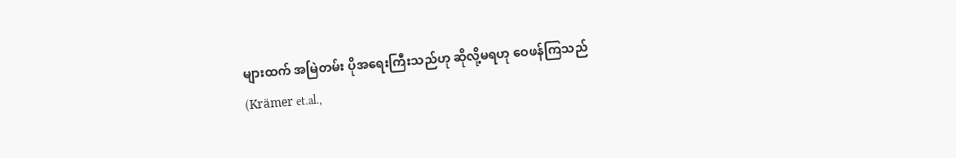များထက် အမြဲတမ်း ပိုအရေးကြီးသည်ဟု ဆိုလို့မရဟု ဝေဖန်ကြသည် (Krämer et.al.,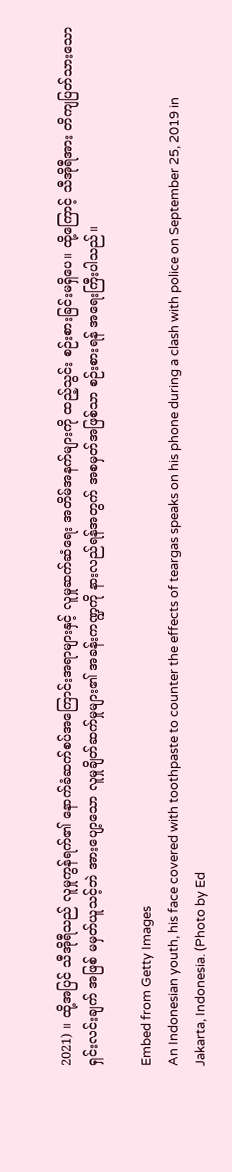2021) ။ ထို့အပြင် သီအိုရီသည် လူမှုကွန်ရက်၏ နောက်ခံဆက်စပ်အကြောင်းအရာများနှင့် လူမှုဆက်ဆံရေး အတိမ်အနက်များကို ထည့်သွင်း စဉ်းစားခြင်းမရှိပေ။ ထို့ကြောင့် သီအိုရီအား တိကျပြတ်သားသော ရှင်းလင်းချက် အဖြစ် မမှတ်ယူသင့်ဘဲ အားပျော့သော လူမှုချိတ်ဆက်မှုများ၏ အခန်းကဏ္ဍကို နားလည်ရန်အတွက် အစမှတ်အဖြစ်သာ စဉ်းစားရန် အရေးကြီးပါသည်။

Embed from Getty Images
An Indonesian youth, his face covered with toothpaste to counter the effects of teargas speaks on his phone during a clash with police on September 25, 2019 in Jakarta, Indonesia. (Photo by Ed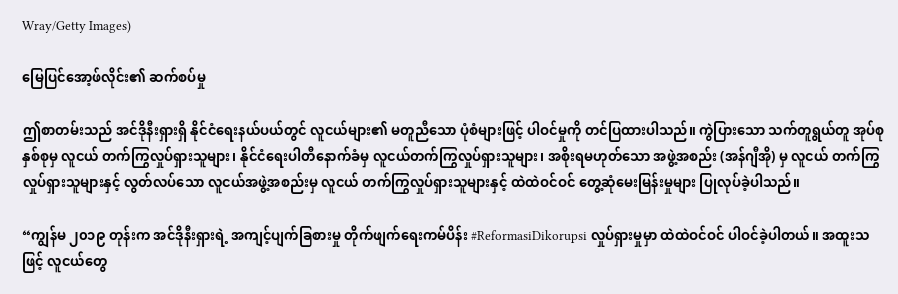Wray/Getty Images)

မြေပြင်အော့ဖ်လိုင်း၏ ဆက်စပ်မှု

ဤစာတမ်းသည် အင်ဒိုနီးရှားရှိ နိုင်ငံရေးနယ်ပယ်တွင် လူငယ်များ၏ မတူညီသော ပုံစံများဖြင့် ပါဝင်မှုကို တင်ပြထားပါသည်။ ကွဲပြားသော သက်တူရွယ်တူ အုပ်စုနှစ်စုမှ လူငယ် တက်ကြွလှုပ်ရှားသူများ၊ နိုင်ငံရေးပါတီနောက်ခံမှ လူငယ်တက်ကြွလှုပ်ရှားသူများ၊ အစိုးရမဟုတ်သော အဖွဲ့အစည်း (အန်ဂျီအို) မှ လူငယ် တက်ကြွလှုပ်ရှားသူများနှင့် လွတ်လပ်သော လူငယ်အဖွဲ့အစည်းမှ လူငယ် တက်ကြွလှုပ်ရှားသူများနှင့် ထဲထဲဝင်ဝင် တွေ့ဆုံမေးမြန်းမှုများ ပြုလုပ်ခဲ့ပါသည်။

“ကျွန်မ ၂၀၁၉ တုန်းက အင်ဒိုနီးရှားရဲ့ အကျင့်ပျက်ခြစားမှု တိုက်ဖျက်ရေးကမ်ပိန်း #ReformasiDikorupsi လှုပ်ရှားမှုမှာ ထဲထဲဝင်ဝင် ပါဝင်ခဲ့ပါတယ်။ အထူးသဖြင့် လူငယ်တွေ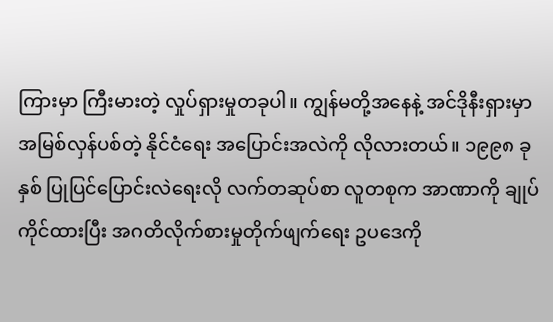ကြားမှာ ကြီးမားတဲ့ လှုပ်ရှားမှုတခုပါ။ ကျွန်မတို့အနေနဲ့ အင်ဒိုနီးရှားမှာ အမြစ်လှန်ပစ်တဲ့ နိုင်ငံရေး အပြောင်းအလဲကို လိုလားတယ်။ ၁၉၉၈ ခုနှစ် ပြုပြင်ပြောင်းလဲရေးလို လက်တဆုပ်စာ လူတစုက အာဏာကို ချုပ်ကိုင်ထားပြီး အဂတိလိုက်စားမှုတိုက်ဖျက်ရေး ဥပဒေကို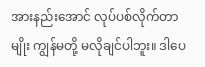အားနည်းအောင် လုပ်ပစ်လိုက်တာမျိုး ကျွန်မတို့ မလိုချင်ပါဘူး။ ဒါပေ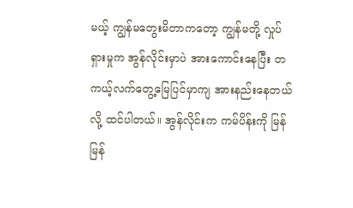မယ့် ကျွန်မတွေးမိတာကတော့ ကျွန်မတို့ လှုပ်ရှားမှုက အွန်လိုင်းမှာပဲ အားကောင်းနေပြီး တကယ့်လက်တွေ့မြေပြင်မှာကျ အားနည်းနေတယ်လို့ ထင်ပါတယ်။ အွန်လိုင်းက ကမ်ပိန်းကို မြန်မြန်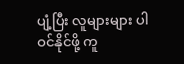ပျံ့ပြီး လူများများ ပါဝင်နိုင်ဖို့ ကူ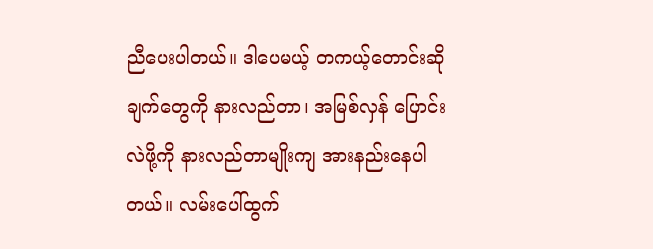ညီပေးပါတယ်။ ဒါပေမယ့် တကယ့်တောင်းဆိုချက်တွေကို နားလည်တာ၊ အမြစ်လှန် ပြောင်းလဲဖို့ကို နားလည်တာမျိုးကျ အားနည်းနေပါတယ်။ လမ်းပေါ်ထွက်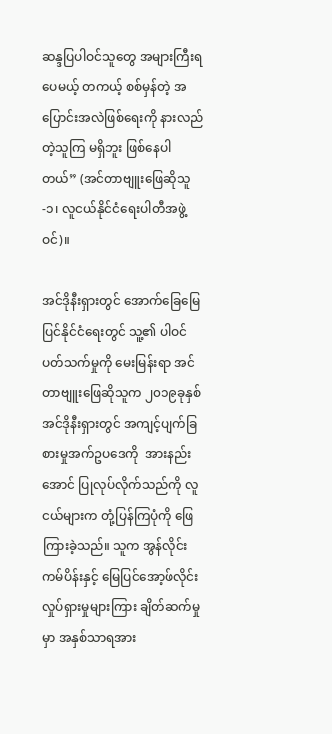ဆန္ဒပြပါဝင်သူတွေ အများကြီးရပေမယ့် တကယ့် စစ်မှန်တဲ့ အပြောင်းအလဲဖြစ်ရေးကို နားလည်တဲ့သူကြ မရှိဘူး ဖြစ်နေပါတယ်” (အင်တာဗျူးဖြေဆိုသူ-၁၊ လူငယ်နိုင်ငံရေးပါတီအဖွဲ့ဝင်)။

အင်ဒိုနီးရှားတွင် အောက်ခြေမြေပြင်နိုင်ငံရေးတွင် သူ့၏ ပါဝင်ပတ်သက်မှုကို မေးမြန်းရာ အင်တာဗျူးဖြေဆိုသူက ၂၀၁၉ခုနှစ် အင်ဒိုနီးရှားတွင် အကျင့်ပျက်ခြစားမှုအက်ဥပဒေကို  အားနည်းအောင် ပြုလုပ်လိုက်သည်ကို လူငယ်များက တုံ့ပြန်ကြပုံကို ဖြေကြားခဲ့သည်။ သူက အွန်လိုင်းကမ်ပိန်းနှင့် မြေပြင်အော့ဖ်လိုင်းလှုပ်ရှားမှုများကြား ချိတ်ဆက်မှုမှာ အနှစ်သာရအား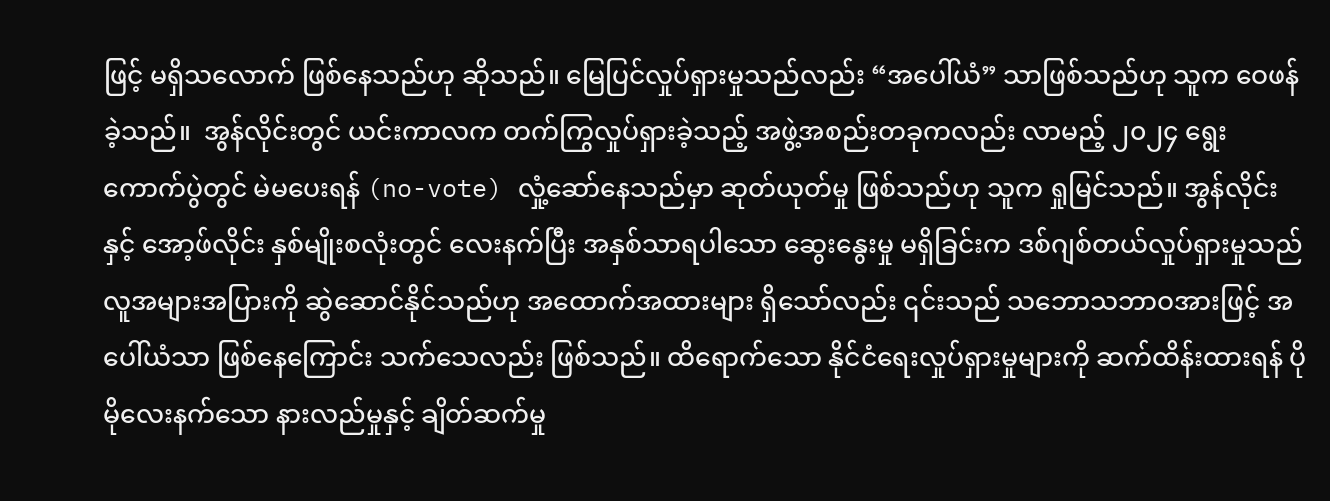ဖြင့် မရှိသလောက် ဖြစ်နေသည်ဟု ဆိုသည်။ မြေပြင်လှုပ်ရှားမှုသည်လည်း “အပေါ်ယံ” သာဖြစ်သည်ဟု သူက ဝေဖန်ခဲ့သည်။  အွန်လိုင်းတွင် ယင်းကာလက တက်ကြွလှုပ်ရှားခဲ့သည့် အဖွဲ့အစည်းတခုကလည်း လာမည့် ၂၀၂၄ ရွေးကောက်ပွဲတွင် မဲမပေးရန် (no-vote) လှုံ့ဆော်နေသည်မှာ ဆုတ်ယုတ်မှု ဖြစ်သည်ဟု သူက ရှုမြင်သည်။ အွန်လိုင်းနှင့် အော့ဖ်လိုင်း နှစ်မျိုးစလုံးတွင် လေးနက်ပြီး အနှစ်သာရပါသော ဆွေးနွေးမှု မရှိခြင်းက ဒစ်ဂျစ်တယ်လှုပ်ရှားမှုသည် လူအများအပြားကို ဆွဲဆောင်နိုင်သည်ဟု အထောက်အထားများ ရှိသော်လည်း ၎င်းသည် သဘောသဘာဝအားဖြင့် အပေါ်ယံသာ ဖြစ်နေကြောင်း သက်သေလည်း ဖြစ်သည်။ ထိရောက်သော နိုင်ငံရေးလှုပ်ရှားမှုများကို ဆက်ထိန်းထားရန် ပိုမိုလေးနက်သော နားလည်မှုနှင့် ချိတ်ဆက်မှု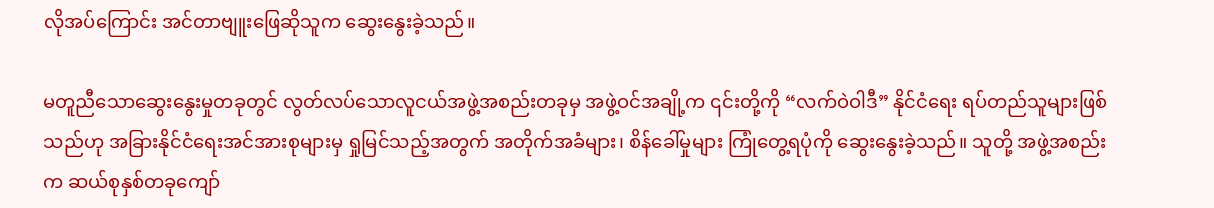လိုအပ်ကြောင်း အင်တာဗျူးဖြေဆိုသူက ဆွေးနွေးခဲ့သည်။

မတူညီသောဆွေးနွေးမှုတခုတွင် လွတ်လပ်သောလူငယ်အဖွဲ့အစည်းတခုမှ အဖွဲ့ဝင်အချို့က ၎င်းတို့ကို “လက်ဝဲဝါဒီ” နိုင်ငံရေး ရပ်တည်သူများဖြစ်သည်ဟု အခြားနိုင်ငံရေးအင်အားစုများမှ ရှုမြင်သည့်အတွက် အတိုက်အခံများ၊ စိန်ခေါ်မှုများ ကြုံတွေ့ရပုံကို ဆွေးနွေးခဲ့သည်။ သူတို့ အဖွဲ့အစည်းက ဆယ်စုနှစ်တခုကျော်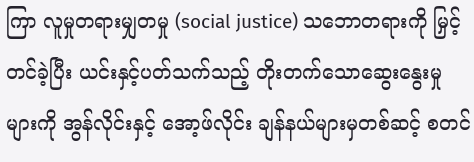ကြာ လူမှုတရားမျှတမှု (social justice) သဘောတရားကို မြှင့်တင်ခဲ့ပြီး ယင်းနှင့်ပတ်သက်သည့် တိုးတက်သောဆွေးနွေးမှုများကို အွန်လိုင်းနှင့် အော့ဖ်လိုင်း ချန်နယ်များမှတစ်ဆင့် စတင်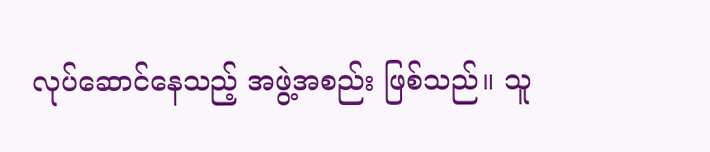လုပ်ဆောင်နေသည့် အဖွဲ့အစည်း ဖြစ်သည်။ သူ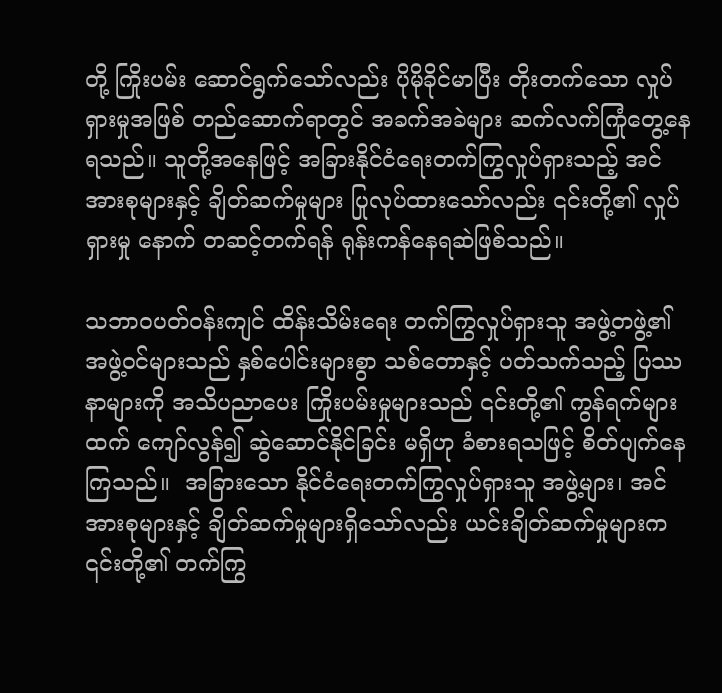တို့ ကြိုးပမ်း ဆောင်ရွက်သော်လည်း ပိုမိုခိုင်မာပြီး တိုးတက်သော လှုပ်ရှားမှုအဖြစ် တည်ဆောက်ရာတွင် အခက်အခဲများ ဆက်လက်ကြုံတွေ့နေရသည်။ သူတို့အနေဖြင့် အခြားနိုင်ငံရေးတက်ကြွလှုပ်ရှားသည့် အင်အားစုများနှင့် ချိတ်ဆက်မှုများ ပြုလုပ်ထားသော်လည်း ၎င်းတို့၏ လှုပ်ရှားမှု နောက် တဆင့်တက်ရန် ရုန်းကန်နေရဆဲဖြစ်သည်။

သဘာဝပတ်ဝန်းကျင် ထိန်းသိမ်းရေး တက်ကြွလှုပ်ရှားသူ အဖွဲ့တဖွဲ့၏ အဖွဲ့ဝင်များသည် နှစ်ပေါင်းများစွာ သစ်တောနှင့် ပတ်သက်သည့် ပြဿနာများကို အသိပညာပေး ကြိုးပမ်းမှုများသည် ၎င်းတို့၏ ကွန်ရက်များထက် ကျော်လွန်၍ ဆွဲဆောင်နိုင်ခြင်း မရှိဟု ခံစားရသဖြင့် စိတ်ပျက်နေကြသည်။  အခြားသော နိုင်ငံရေးတက်ကြွလှုပ်ရှားသူ အဖွဲ့များ၊ အင်အားစုများနှင့် ချိတ်ဆက်မှုများရှိသော်လည်း ယင်းချိတ်ဆက်မှုများက ၎င်းတို့၏ တက်ကြွ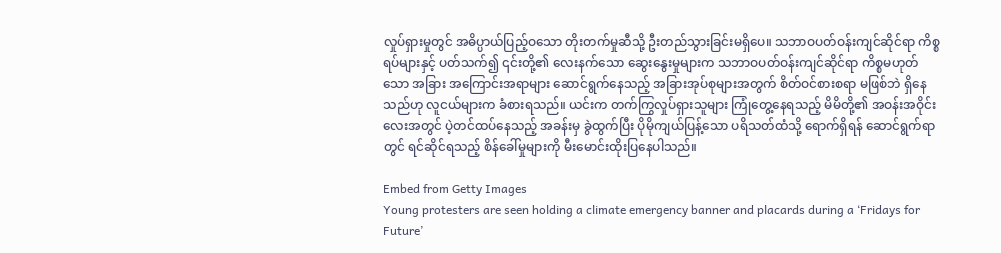လှုပ်ရှားမှုတွင် အဓိပ္ပာယ်ပြည့်ဝသော တိုးတက်မှုဆီသို့ ဦးတည်သွားခြင်းမရှိပေ။ သဘာဝပတ်ဝန်းကျင်ဆိုင်ရာ ကိစ္စရပ်များနှင့် ပတ်သက်၍ ၎င်းတို့၏ လေးနက်သော ဆွေးနွေးမှုများက သဘာဝပတ်ဝန်းကျင်ဆိုင်ရာ ကိစ္စမဟုတ်သော အခြား အကြောင်းအရာများ ဆောင်ရွက်နေသည့် အခြားအုပ်စုများအတွက် စိတ်ဝင်စားစရာ မဖြစ်ဘဲ ရှိနေသည်ဟု လူငယ်များက ခံစားရသည်။ ယင်းက တက်ကြွလှုပ်ရှားသူများ ကြုံတွေ့နေရသည့် မိမိတို့၏ အဝန်းအဝိုင်းလေးအတွင် ပဲ့တင်ထပ်နေသည့် အခန်းမှ ခွဲထွက်ပြီး ပိုမိုကျယ်ပြန့်သော ပရိသတ်ထံသို့ ရောက်ရှိရန် ဆောင်ရွက်ရာတွင် ရင်ဆိုင်ရသည့် စိန်ခေါ်မှုများကို မီးမောင်းထိုးပြနေပါသည်။

Embed from Getty Images
Young protesters are seen holding a climate emergency banner and placards during a ‘Fridays for Future’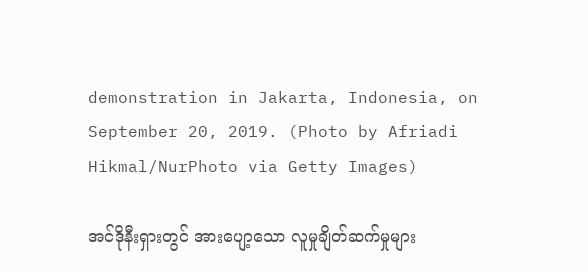demonstration in Jakarta, Indonesia, on September 20, 2019. (Photo by Afriadi Hikmal/NurPhoto via Getty Images)

အင်ဒိုနီးရှားတွင် အားပျော့သော လူမှုချိတ်ဆက်မှုများ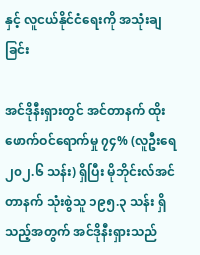နှင့် လူငယ်နိုင်ငံရေးကို အသုံးချခြင်း

အင်ဒိုနီးရှားတွင် အင်တာနက် ထိုးဖောက်ဝင်ရောက်မှု ၇၄% (လူဦးရေ ၂၀၂.၆ သန်း) ရှိပြီး မိုဘိုင်းလ်အင်တာနက် သုံးစွဲသူ ၁၉၅.၃ သန်း ရှိသည့်အတွက် အင်ဒိုနီးရှားသည်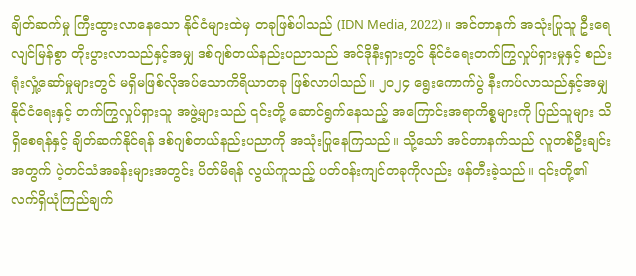ချိတ်ဆက်မှု ကြီးထွားလာနေသော နိုင်ငံများထဲမှ တခုဖြစ်ပါသည် (IDN Media, 2022)။ အင်တာနက် အသုံးပြုသူ ဦးရေ လျင်မြန်စွာ တိုးပွားလာသည်နှင့်အမျှ ဒစ်ဂျစ်တယ်နည်းပညာသည် အင်ဒိုနီးရှားတွင် နိုင်ငံရေးတက်ကြွလှုပ်ရှားမှုနှင့် စည်းရုံးလှုံ့ဆော်မှုများတွင် မရှိမဖြစ်လိုအပ်သောကိရိယာတခု ဖြစ်လာပါသည်။ ၂၀၂၄ ရွေးကောက်ပွဲ နီးကပ်လာသည်နှင့်အမျှ နိုင်ငံရေးနှင့် တက်ကြွလှုပ်ရှားသူ အဖွဲ့များသည် ၎င်းတို့ ဆောင်ရွက်နေသည့် အကြောင်းအရာကိစ္စများကို ပြည်သူများ သိရှိစေရန်နှင့် ချိတ်ဆက်နိုင်ရန် ဒစ်ဂျစ်တယ်နည်းပညာကို အသုံးပြုနေကြသည်။ သို့သော် အင်တာနက်သည် လူတစ်ဦးချင်းအတွက် ပဲ့တင်သံအခန်းများအတွင်း ပိတ်မိရန် လွယ်ကူသည့် ပတ်ဝန်းကျင်တခုကိုလည်း ဖန်တီးခဲ့သည်။ ၎င်းတို့၏ လက်ရှိယုံကြည်ချက်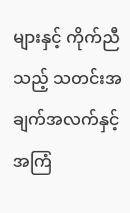များနှင့် ကိုက်ညီသည့် သတင်းအချက်အလက်နှင့် အကြံ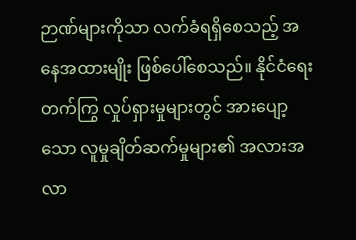ဉာဏ်များကိုသာ လက်ခံရရှိစေသည့် အနေအထားမျိုး ဖြစ်ပေါ်စေသည်။ နိုင်ငံရေး တက်ကြွ လှုပ်ရှားမှုများတွင် အားပျော့သော လူမှုချိတ်ဆက်မှုများ၏ အလားအလာ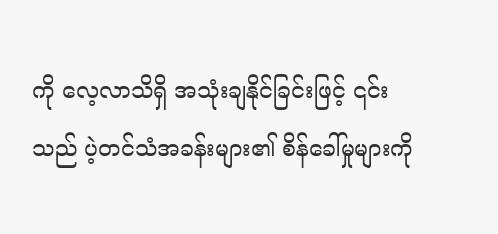ကို လေ့လာသိရှိ အသုံးချနိုင်ခြင်းဖြင့် ၎င်းသည် ပဲ့တင်သံအခန်းများ၏ စိန်ခေါ်မှုများကို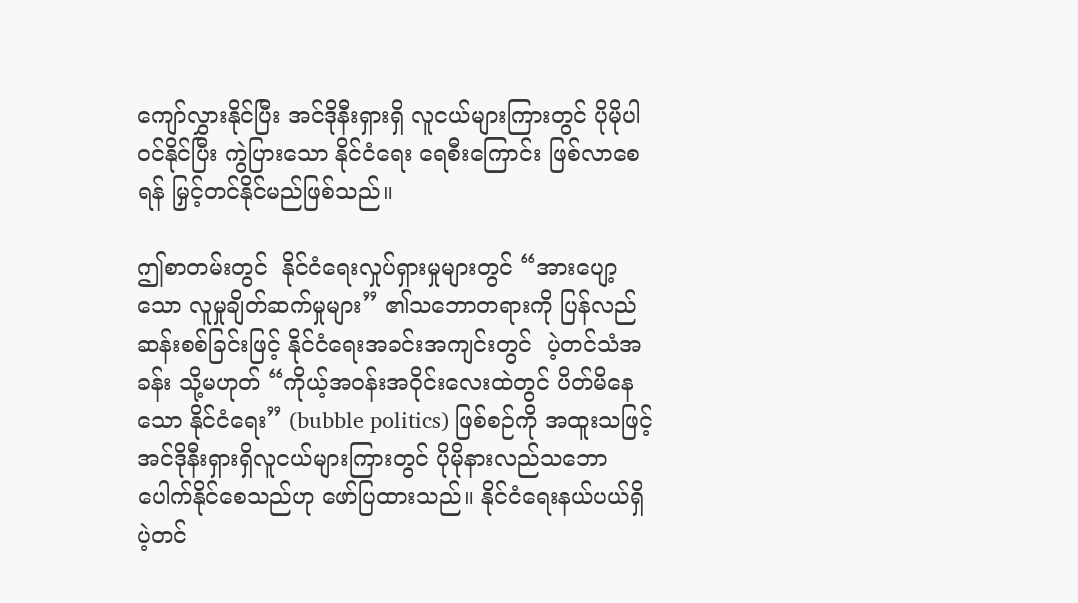ကျော်လွှားနိုင်ပြီး အင်ဒိုနီးရှားရှိ လူငယ်များကြားတွင် ပိုမိုပါဝင်နိုင်ပြီး ကွဲပြားသော နိုင်ငံရေး ရေစီးကြောင်း ဖြစ်လာစေရန် မြှင့်တင်နိုင်မည်ဖြစ်သည်။

ဤစာတမ်းတွင်  နိုင်ငံရေးလှုပ်ရှားမှုများတွင် “အားပျော့သော လူမှုချိတ်ဆက်မှုများ” ၏သဘောတရားကို ပြန်လည်ဆန်းစစ်ခြင်းဖြင့် နိုင်ငံရေးအခင်းအကျင်းတွင်  ပဲ့တင်သံအခန်း သို့မဟုတ် “ကိုယ့်အဝန်းအဝိုင်းလေးထဲတွင် ပိတ်မိနေသော နိုင်ငံရေး” (bubble politics) ဖြစ်စဉ်ကို အထူးသဖြင့် အင်ဒိုနီးရှားရှိလူငယ်များကြားတွင် ပိုမိုနားလည်သဘောပေါက်နိုင်စေသည်ဟု ဖော်ပြထားသည်။ နိုင်ငံရေးနယ်ပယ်ရှိ ပဲ့တင်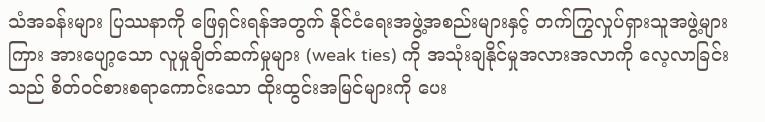သံအခန်းများ ပြဿနာကို ဖြေရှင်းရန်အတွက် နိုင်ငံရေးအဖွဲ့အစည်းများနှင့် တက်ကြွလှုပ်ရှားသူအဖွဲ့များကြား အားပျော့သော လူမှုချိတ်ဆက်မှုများ (weak ties) ကို အသုံးချနိုင်မှုအလားအလာကို လေ့လာခြင်းသည် စိတ်ဝင်စားစရာကောင်းသော ထိုးထွင်းအမြင်များကို ပေး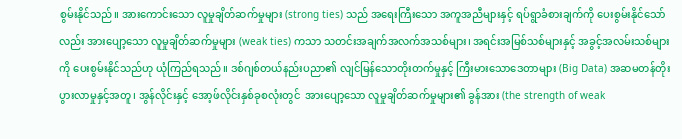စွမ်းနိုင်သည်။ အားကောင်းသော လူမှုချိတ်ဆက်မှုများ (strong ties) သည် အရေးကြီးသော အကူအညီများနှင့် ရပ်ရွာခံစားချက်ကို ပေးစွမ်းနိုင်သော်လည်း အားပျော့သော လူမှုချိတ်ဆက်မှုများ (weak ties) ကသာ သတင်းအချက်အလက်အသစ်များ၊ အရင်းအမြစ်သစ်များနှင့် အခွင့်အလမ်းသစ်များကို ပေးစွမ်းနိုင်သည်ဟု ယုံကြည်ရသည်။ ဒစ်ဂျစ်တယ်နည်းပညာ၏ လျင်မြန်သောတိုးတက်မှုနှင့် ကြီးမားသောဒေတာများ (Big Data) အဆမတန်တိုးပွားလာမှုနှင့်အတူ၊ အွန်လိုင်းနှင့် အော့ဖ်လိုင်းနှစ်ခုစလုံးတွင်  အားပျော့သော လူမှုချိတ်ဆက်မှုများ၏ ခွန်အား (the strength of weak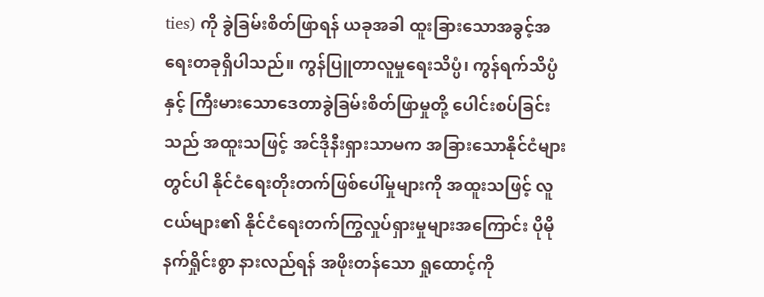ties) ကို ခွဲခြမ်းစိတ်ဖြာရန် ယခုအခါ ထူးခြားသောအခွင့်အရေးတခုရှိပါသည်။ ကွန်ပြူတာလူမှုရေးသိပ္ပံ၊ ကွန်ရက်သိပ္ပံနှင့် ကြီးမားသောဒေတာခွဲခြမ်းစိတ်ဖြာမှုတို့ ပေါင်းစပ်ခြင်းသည် အထူးသဖြင့် အင်ဒိုနီးရှားသာမက အခြားသောနိုင်ငံများတွင်ပါ နိုင်ငံရေးတိုးတက်ဖြစ်ပေါ်မှုများကို အထူးသဖြင့် လူငယ်များ၏ နိုင်ငံရေးတက်ကြွလှုပ်ရှားမှုများအကြောင်း ပိုမိုနက်ရှိုင်းစွာ နားလည်ရန် အဖိုးတန်သော ရှုထောင့်ကို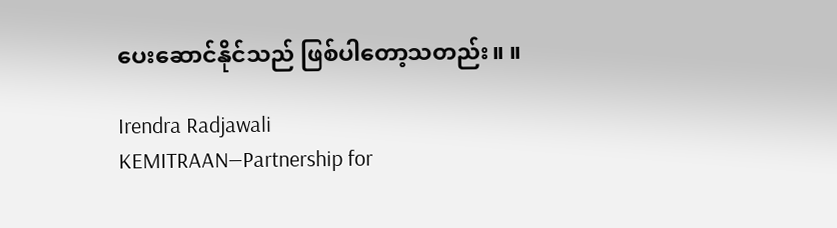ပေးဆောင်နိုင်သည် ဖြစ်ပါတော့သတည်း။ ။

Irendra Radjawali
KEMITRAAN—Partnership for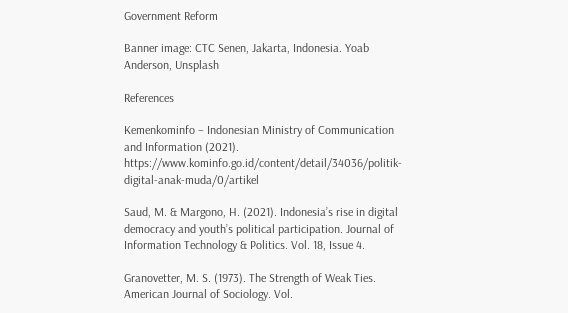Government Reform

Banner image: CTC Senen, Jakarta, Indonesia. Yoab Anderson, Unsplash

References

Kemenkominfo – Indonesian Ministry of Communication and Information (2021). https://www.kominfo.go.id/content/detail/34036/politik-digital-anak-muda/0/artikel

Saud, M. & Margono, H. (2021). Indonesia’s rise in digital democracy and youth’s political participation. Journal of Information Technology & Politics. Vol. 18, Issue 4.

Granovetter, M. S. (1973). The Strength of Weak Ties. American Journal of Sociology. Vol.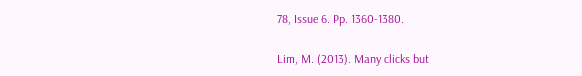78, Issue 6. Pp. 1360-1380.

Lim, M. (2013). Many clicks but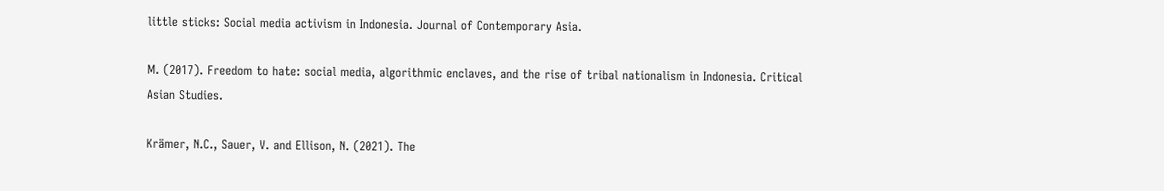little sticks: Social media activism in Indonesia. Journal of Contemporary Asia.

M. (2017). Freedom to hate: social media, algorithmic enclaves, and the rise of tribal nationalism in Indonesia. Critical Asian Studies.

Krämer, N.C., Sauer, V. and Ellison, N. (2021). The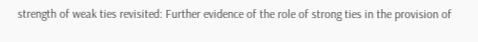strength of weak ties revisited: Further evidence of the role of strong ties in the provision of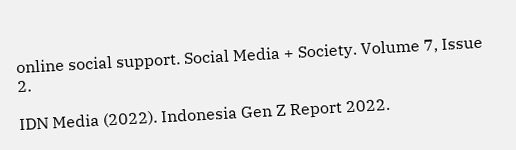online social support. Social Media + Society. Volume 7, Issue 2.

IDN Media (2022). Indonesia Gen Z Report 2022.